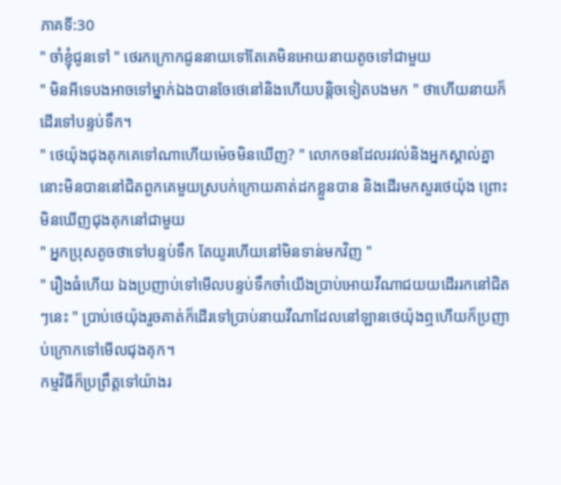ភាគទី:30
" ចាំខ្ញុំជូនទៅ " ថេរកក្រោកជូននាយទៅតែគេមិនអោយនាយតូចទៅជាមួយ
" មិនអីទេបងអាចទៅម្នាក់ឯងបានចែថេនៅនិងហើយបន្តិចទៀតបងមក " ថាហើយនាយក៏ដើរទៅបន្ទប់ទឹក។
" ថេយ៉ុងជុងគុកគេទៅណាហើយម៉េចមិនឃើញ? " លោកចនដែលរវល់និងអ្នកស្គាល់គ្នានោះមិនបាននៅជិតពួកគេមួយស្របក់ក្រោយគាត់ដកខ្លួនបាន និងដើរមកសួរថេយ៉ុង ព្រោះមិនឃើញជុងគុកនៅជាមួយ
" អ្នកប្រុសតូចថាទៅបន្ទប់ទឹក តែយូរហើយនៅមិនទាន់មកវិញ "
" រឿងធំហើយ ឯងប្រញាប់ទៅមើលបន្ទប់ទឹកចាំយើងប្រាប់អោយវីណាជយយដើររកនៅជិតៗនេះ " ប្រាប់ថេយ៉ុងរួចគាត់ក៏ដើរទៅប្រាប់នាយវីណាដែលនៅឡានថេយ៉ុងឮហើយក៏ប្រញាប់ក្រោកទៅមើលជុងគុក។
កម្មវិធីក៏ប្រព្រឹត្តទៅយ៉ាងរ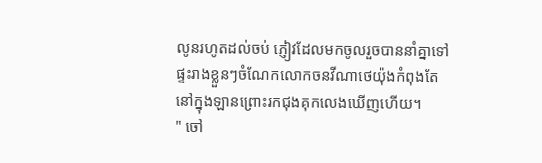លូនរហូតដល់ចប់ ភ្ញៀវដែលមកចូលរួចបាននាំគ្នាទៅផ្ទះរាងខ្លួនៗចំណែកលោកចនវីណាថេយ៉ុងកំពុងតែនៅក្នុងឡានព្រោះរកជុងគុកលេងឃើញហើយ។
" ចៅ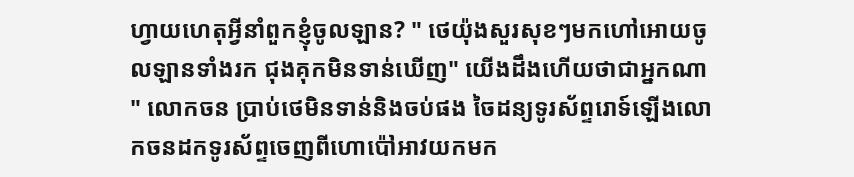ហ្វាយហេតុអ្វីនាំពួកខ្ញុំចូលឡាន? " ថេយ៉ុងសួរសុខៗមកហៅអោយចូលឡានទាំងរក ជុងគុកមិនទាន់ឃើញ" យើងដឹងហើយថាជាអ្នកណា " លោកចន ប្រាប់ថេមិនទាន់និងចប់ផង ចៃដន្យទូរស័ព្ទរោទ៍ឡើងលោកចនដកទូរស័ព្ទចេញពីហោប៉ៅអាវយកមក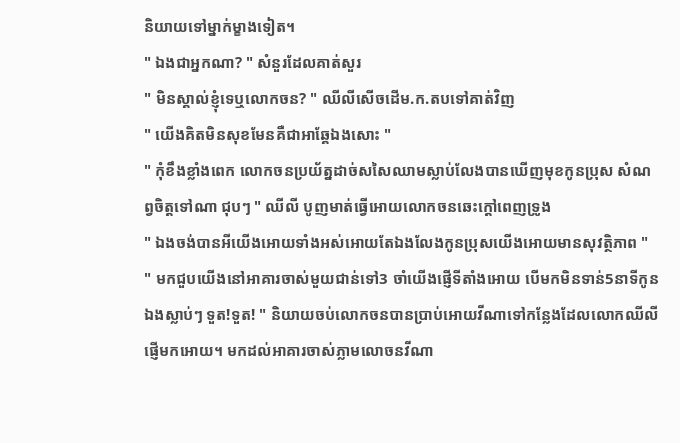និយាយទៅម្នាក់ម្ខាងទៀត។
" ឯងជាអ្នកណា? " សំនួរដែលគាត់សួរ
" មិនស្គាល់ខ្ញុំទេឬលោកចន? " ឈីលីសើចដើម.ក.តបទៅគាត់វិញ
" យើងគិតមិនសុខមែនគឺជាអាឆ្គែឯងសោះ "
" កុំខឹងខ្លាំងពេក លោកចនប្រយ័ត្នដាច់សសៃឈាមស្លាប់លែងបានឃើញមុខកូនប្រុស សំណព្វចិត្តទៅណា ជុបៗ " ឈីលី បូញមាត់ធ្វើអោយលោកចនឆេះក្ដៅពេញទ្រូង
" ឯងចង់បានអីយើងអោយទាំងអស់អោយតែឯងលែងកូនប្រុសយើងអោយមានសុវត្ថិភាព "
" មកជួបយើងនៅអាគារចាស់មួយជាន់ទៅ3 ចាំយើងផ្ញើទីតាំងអោយ បើមកមិនទាន់5នាទីកូនឯងស្លាប់ៗ ទួត!ទួត! " និយាយចប់លោកចនបានប្រាប់អោយវីណាទៅកន្លែងដែលលោកឈីលីផ្ញើមកអោយ។ មកដល់អាគារចាស់ភ្លាមលោចនវីណា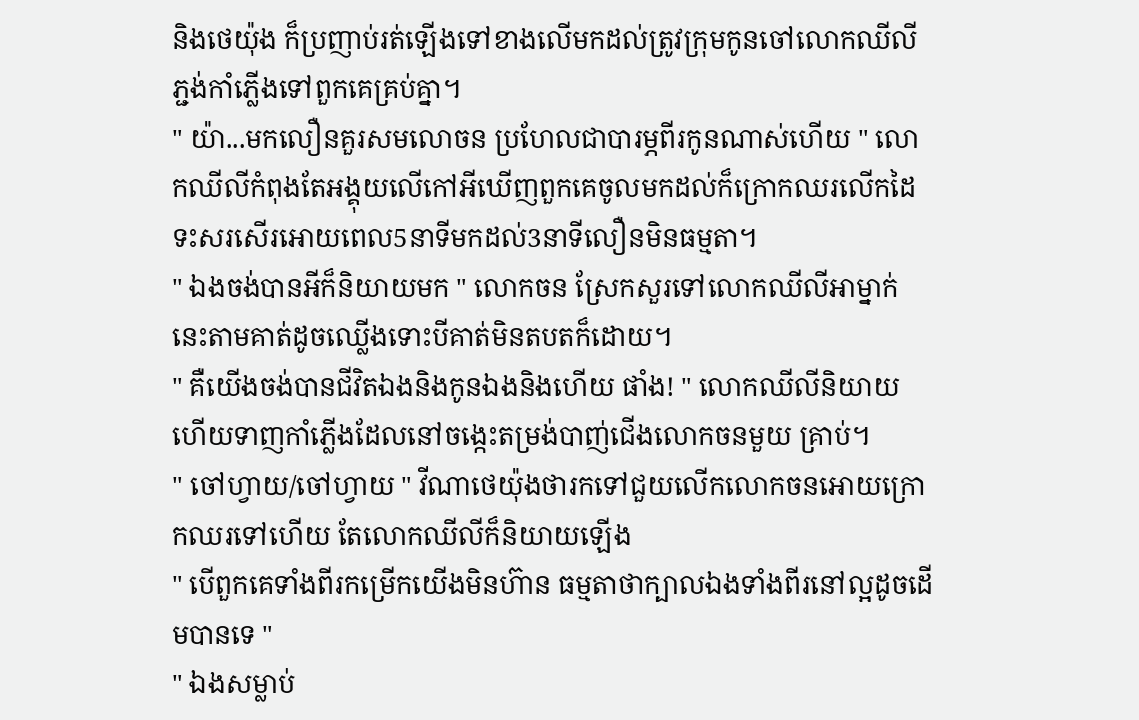និងថេយ៉ុង ក៏ប្រញាប់រត់ឡើងទៅខាងលើមកដល់ត្រូវក្រុមកូនចៅលោកឈីលី ភ្ជង់កាំភ្លើងទៅពួកគេគ្រប់គ្នា។
" យ៉ា...មកលឿនគួរសមលោចន ប្រហែលជាបារម្ភពីរកូនណាស់ហើយ " លោកឈីលីកំពុងតែអង្គុយលើកៅអីឃើញពួកគេចូលមកដល់ក៏ក្រោកឈរលើកដៃទះសរសើរអោយពេល5នាទីមកដល់3នាទីលឿនមិនធម្មតា។
" ឯងចង់បានអីក៏និយាយមក " លោកចន ស្រែកសួរទៅលោកឈីលីអាម្នាក់នេះតាមគាត់ដូចឈ្លើងទោះបីគាត់មិនតបតក៏ដោយ។
" គឺយើងចង់បានជីវិតឯងនិងកូនឯងនិងហើយ ផាំង! " លោកឈីលីនិយាយហើយទាញកាំភ្លើងដែលនៅចង្កេះតម្រង់បាញ់ជើងលោកចនមួយ គ្រាប់។
" ចៅហ្វាយ/ចៅហ្វាយ " វីណាថេយ៉ុងថារកទៅជួយលើកលោកចនអោយក្រោកឈរទៅហើយ តែលោកឈីលីក៏និយាយឡើង
" បើពួកគេទាំងពីរកម្រើកយើងមិនហ៊ាន ធម្មតាថាក្បាលឯងទាំងពីរនៅល្អដូចដើមបានទេ "
" ឯងសម្លាប់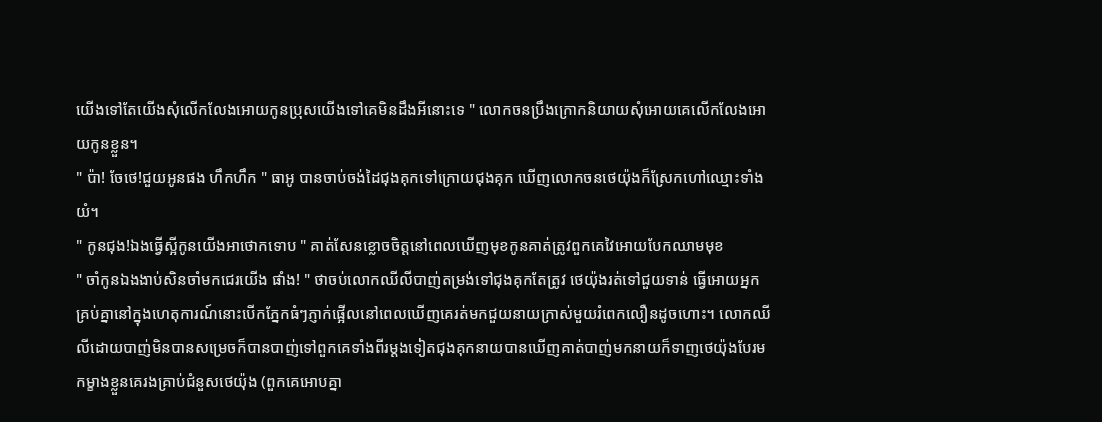យើងទៅតែយើងសុំលើកលែងអោយកូនប្រុសយើងទៅគេមិនដឹងអីនោះទេ " លោកចនប្រឹងក្រោកនិយាយសុំអោយគេលើកលែងអោយកូនខ្លួន។
" ប៉ា! ចែថេ!ជួយអូនផង ហឹកហឹក " ធាអូ បានចាប់ចង់ដៃជុងគុកទៅក្រោយជុងគុក ឃើញលោកចនថេយ៉ុងក៏ស្រែកហៅឈ្មោះទាំងយំ។
" កូនជុង!ឯងធ្វើស្អីកូនយើងអាថោកទោប " គាត់សែនខ្លោចចិត្តនៅពេលឃើញមុខកូនគាត់ត្រូវពួកគេវៃអោយបែកឈាមមុខ
" ចាំកូនឯងងាប់សិនចាំមកជេរយើង ផាំង! " ថាចប់លោកឈីលីបាញ់តម្រង់ទៅជុងគុកតែត្រូវ ថេយ៉ុងរត់ទៅជួយទាន់ ធ្វើអោយអ្នកគ្រប់គ្នានៅក្នុងហេតុការណ៍នោះបើកភ្នែកធំៗភ្ញាក់ផ្អើលនៅពេលឃើញគេរត់មកជួយនាយក្រាស់មួយរំពេកលឿនដូចហោះ។ លោកឈីលីដោយបាញ់មិនបានសម្រេចក៏បានបាញ់ទៅពួកគេទាំងពីរម្ដងទៀតជុងគុកនាយបានឃើញគាត់បាញ់មកនាយក៏ទាញថេយ៉ុងបែរមកម្ខាងខ្លួនគេរងគ្រាប់ជំនួសថេយ៉ុង (ពួកគេអោបគ្នា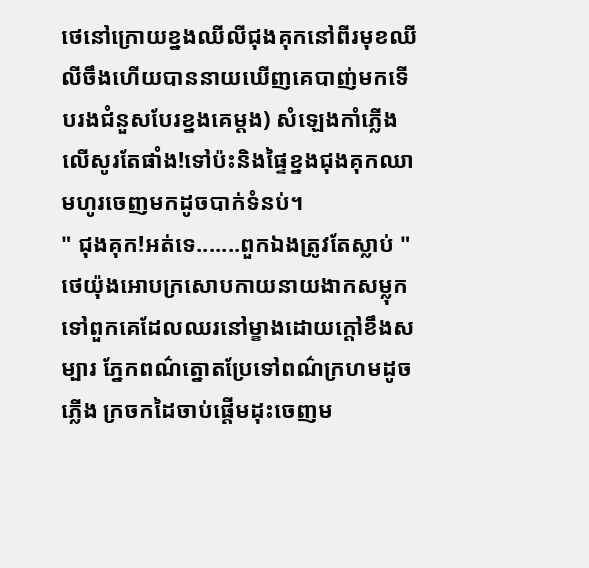ថេនៅក្រោយខ្នងឈីលីជុងគុកនៅពីរមុខឈីលីចឹងហើយបាននាយឃើញគេបាញ់មកទើបរងជំនួសបែរខ្នងគេម្ដង) សំឡេងកាំភ្លើងលើសូរតែផាំង!ទៅប៉ះនិងផ្ទៃខ្នងជុងគុកឈាមហូរចេញមកដូចបាក់ទំនប់។
" ជុងគុក!អត់ទេ.......ពួកឯងត្រូវតែស្លាប់ " ថេយ៉ុងអោបក្រសោបកាយនាយងាកសម្លុកទៅពួកគេដែលឈរនៅម្ខាងដោយក្ដៅខឹងសម្បារ ភ្នែកពណ៌ត្នោតប្រែទៅពណ៌ក្រហមដូចភ្លើង ក្រចកដៃចាប់ផ្តើមដុះចេញម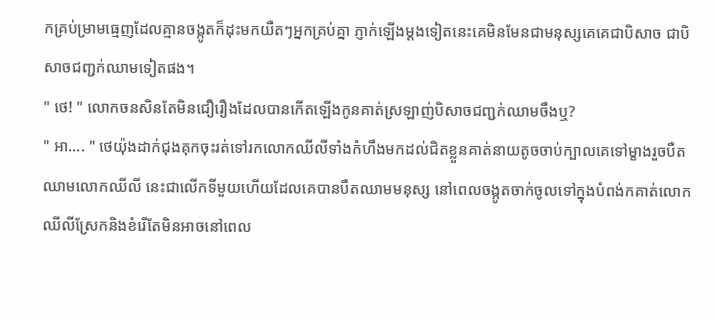កគ្រប់ម្រាមធ្មេញដែលគ្មានចង្កូតក៏ដុះមកយឺតៗអ្នកគ្រប់គ្នា ភ្ញាក់ឡើងម្ដងទៀតនេះគេមិនមែនជាមនុស្សគេគេជាបិសាច ជាបិសាចជញ្ជក់ឈាមទៀតផង។
" ថេ! " លោកចនសិនតែមិនជឿរឿងដែលបានកើតឡើងកូនគាត់ស្រឡាញ់បិសាចជញ្ជក់ឈាមចឹងឬ?
" អា.... " ថេយ៉ុងដាក់ជុងគុកចុះរត់ទៅរកលោកឈីលីទាំងកំហឹងមកដល់ជិតខ្លួនគាត់នាយតូចចាប់ក្បាលគេទៅម្ខាងរួចបឺតឈាមលោកឈីលី នេះជាលើកទីមួយហើយដែលគេបានបឺតឈាមមនុស្ស នៅពេលចង្កូតចាក់ចូលទៅក្នុងបំពង់កគាត់លោកឈីលីស្រែកនិងខំរើតែមិនអាចនៅពេល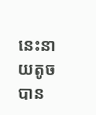នេះនាយតូចបាន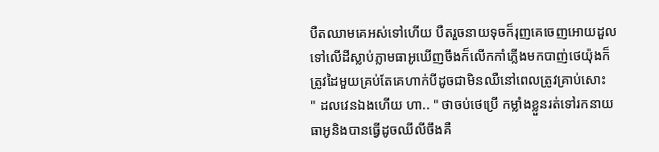បឺតឈាមគេអស់ទៅហើយ បឺតរួចនាយទុចក៏រុញគេចេញអោយដួលទៅលើដីស្លាប់ភ្លាមធាអូឃើញចឹងក៏លើកកាំភ្លើងមកបាញ់ថេយ៉ុងក៏ត្រូវដៃមួយគ្រប់តែគេហាក់បីដូចជាមិនឈឺនៅពេលត្រូវគ្រាប់សោះ
" ដលវេនឯងហើយ ហា.. " ថាចប់ថេប្រើ កម្លាំងខ្លួនរត់ទៅរកនាយធាអូនិងបានធ្វើដូចឈីលីចឹងគឺ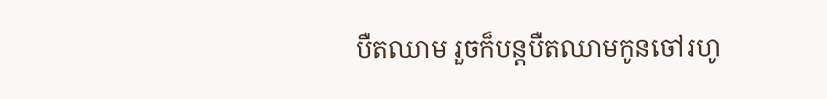បឺតឈាម រួចក៏បន្តបឺតឈាមកូនចៅរហូ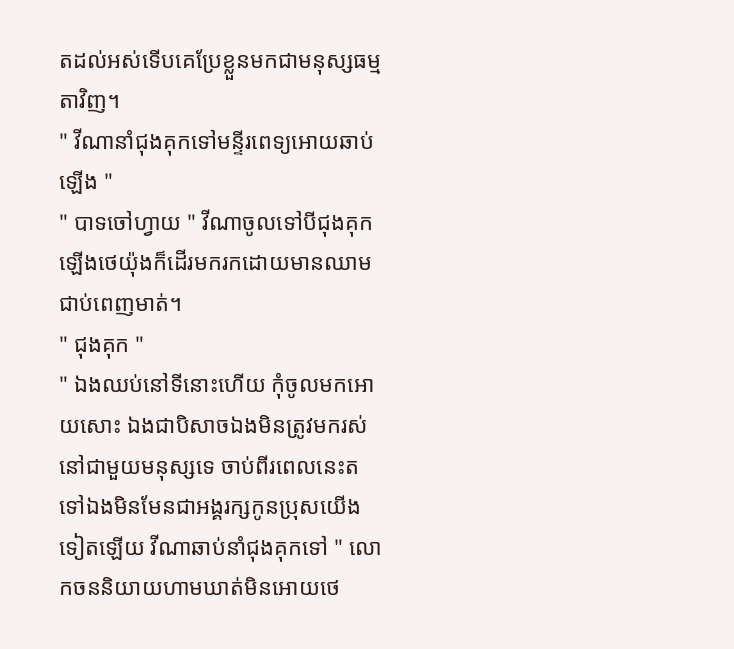តដល់អស់ទើបគេប្រែខ្លួនមកជាមនុស្សធម្មតាវិញ។
" វីណានាំជុងគុកទៅមន្ទីរពេទ្យអោយឆាប់ឡើង "
" បាទចៅហ្វាយ " វីណាចូលទៅបីជុងគុកឡើងថេយ៉ុងក៏ដើរមករកដោយមានឈាមជាប់ពេញមាត់។
" ជុងគុក "
" ឯងឈប់នៅទីនោះហើយ កុំចូលមកអោយសោះ ឯងជាបិសាចឯងមិនត្រូវមករស់នៅជាមួយមនុស្សទេ ចាប់ពីរពេលនេះតទៅឯងមិនមែនជាអង្គរក្សកូនប្រុសយើងទៀតឡើយ វីណាឆាប់នាំជុងគុកទៅ " លោកចននិយាយហាមឃាត់មិនអោយថេ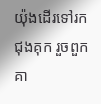យ៉ុងដើរទៅរកជុងគុក រួចពួកគា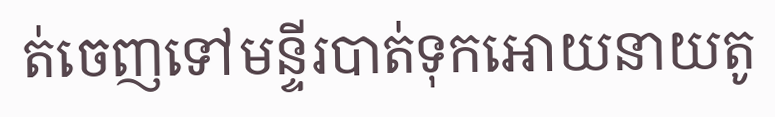ត់ចេញទៅមន្ទីរបាត់ទុកអោយនាយតូ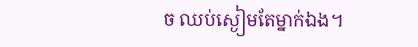ច ឈប់ស្ងៀមតែម្នាក់ឯង។